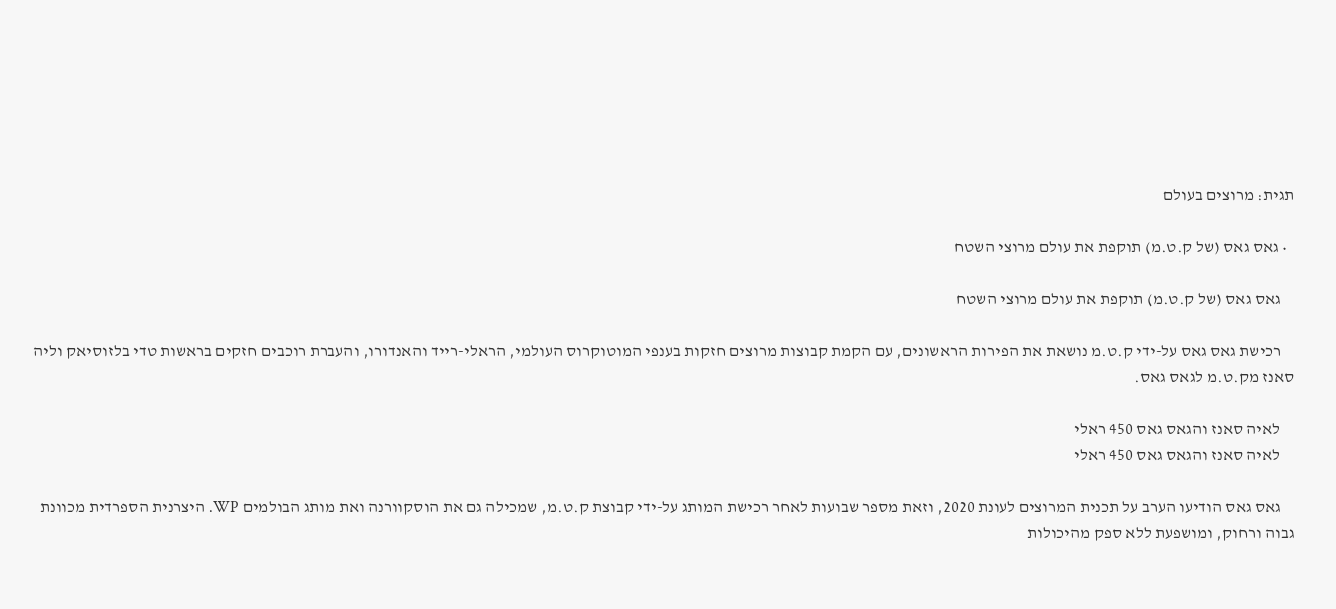תגית: מרוצים בעולם

  • גאס גאס (של ק.ט.מ) תוקפת את עולם מרוצי השטח

    גאס גאס (של ק.ט.מ) תוקפת את עולם מרוצי השטח

    רכישת גאס גאס על-ידי ק.ט.מ נושאת את הפירות הראשונים, עם הקמת קבוצות מרוצים חזקות בענפי המוטוקרוס העולמי, הראלי-רייד והאנדורו, והעברת רוכבים חזקים בראשות טדי בלזוסיאק וליה סאנז מק.ט.מ לגאס גאס.

    לאיה סאנז והגאס גאס 450 ראלי
    לאיה סאנז והגאס גאס 450 ראלי

    גאס גאס הודיעו הערב על תכנית המרוצים לעונת 2020, וזאת מספר שבועות לאחר רכישת המותג על-ידי קבוצת ק.ט.מ, שמכילה גם את הוסקוורנה ואת מותג הבולמים WP. היצרנית הספרדית מכוונת גבוה ורחוק, ומושפעת ללא ספק מהיכולות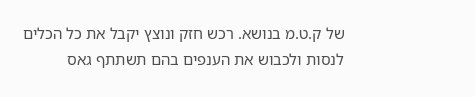של ק.ט.מ בנושא. רכש חזק ונוצץ יקבל את כל הכלים לנסות ולכבוש את הענפים בהם תשתתף גאס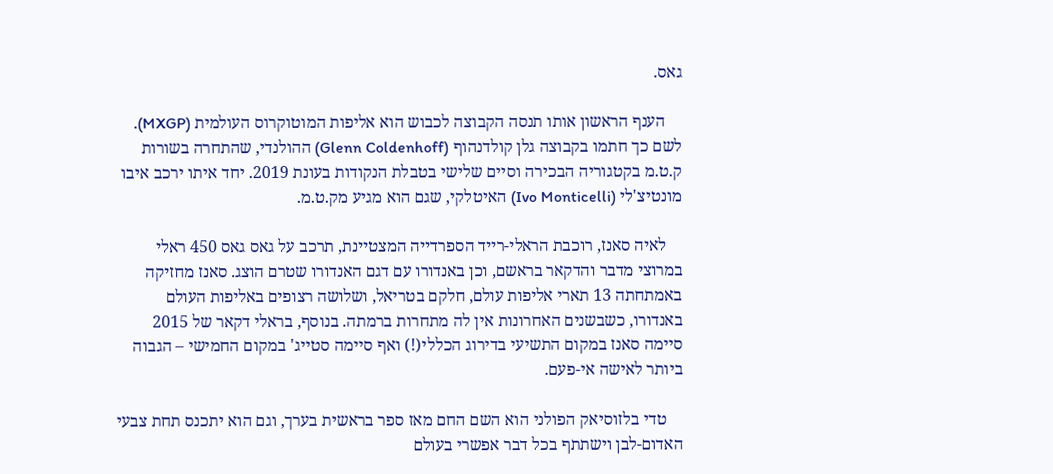גאס.

    הענף הראשון אותו תנסה הקבוצה לכבוש הוא אליפות המוטוקרוס העולמית (MXGP). לשם כך חתמו בקבוצה גלן קולדנהוף (Glenn Coldenhoff) ההולנדי, שהתחרה בשורות ק.ט.מ בקטגוריה הבכירה וסיים שלישי בטבלת הנקודות בעונת 2019. יחד איתו ירכב איבו מונטיצ'לי (Ivo Monticelli) האיטלקי, שגם הוא מגיע מק.ט.מ.

    לאיה סאנז, רוכבת הראלי-רייד הספרדייה המצטיינת, תרכב על גאס גאס 450 ראלי במרוצי מדבר והדקאר בראשם, וכן באנדורו עם דגם האנדורו שטרם הוצג. סאנז מחזיקה באמתחתה 13 תארי אליפות עולם, חלקם בטריאל, ושלושה רצופים באליפות העולם באנדורו, כשבשנים האחרונות אין לה מתחרות ברמתה. בנוסף, בראלי דקאר של 2015 סיימה סאנז במקום התשיעי בדירוג הכללי(!) ואף סיימה סטייג' במקום החמישי – הגבוה ביותר לאישה אי-פעם.

    טדי בלזוסיאק הפולני הוא השם החם מאז ספר בראשית בערך, וגם הוא יתכנס תחת צבעי האדום-לבן וישתתף בכל דבר אפשרי בעולם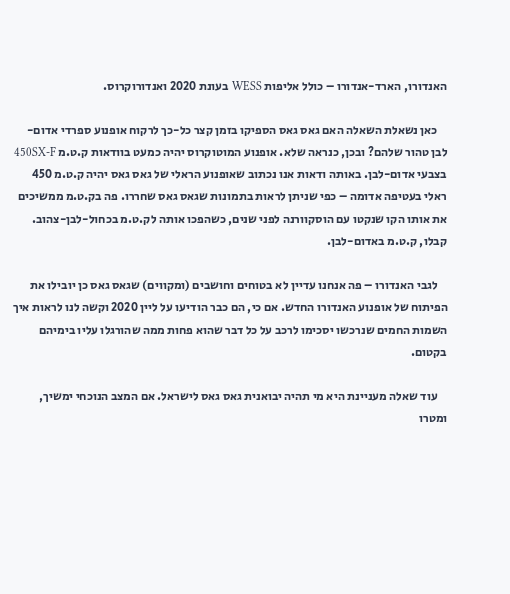האנדורו, הארד-אנדורו – כולל אליפות WESS בעונת 2020 ואנדורוקרוס.

    כאן נשאלת השאלה האם גאס גאס הספיקו בזמן קצר כל-כך לרקוח אופנוע ספרדי אדום-לבן טהור שלהם? ובכן, כנראה שלא. אופנוע המוטוקרוס יהיה כמעט בוודאות ק.ט.מ 450SX-F בצבעי אדום-לבן. באותה ודאות אנו נכתוב שאופנוע הראלי של גאס גאס יהיה ק.ט.מ 450 ראלי בעטיפה אדומה – כפי שניתן לראות בתמונות שגאס גאס שחררו. פה בק.ט.מ ממשיכים את אותו הקו שנקטו עם הוסקוורנה לפני שנים, כשהפכו אותה לק.ט.מ בכחול-לבן-צהוב. קבלו, ק.ט.מ באדום-לבן.

    לגבי האנדורו – פה אנחנו עדיין לא בטוחים וחושבים (ומקווים) שגאס גאס כן יובילו את הפיתוח של אופנוע האנדורו החדש. אם כי, הם כבר הודיעו על ליין 2020 וקשה לנו לראות איך השמות החמים שנרכשו יסכימו לרכב על כל דבר שהוא פחות ממה שהורגלו עליו בימיהם בקטום.

    עוד שאלה מעניינת היא מי תהיה יבואנית גאס גאס לישראל. אם המצב הנוכחי ימשיך, ומטרו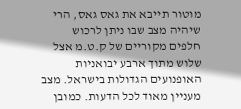מוטור תייבא את גאס גאס, הרי שיהיה מצב שבו ניתן לרכוש חלפים מקוריים של ק.ט.מ אצל שלוש מתוך ארבע יבואניות האופנועים הגדולות בישראל. מצב מעניין מאוד לכל הדעות. כמובן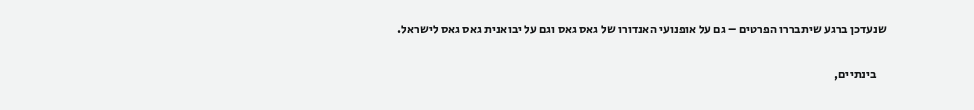שנעדכן ברגע שיתבררו הפרטים – גם על אופנועי האנדורו של גאס גאס וגם על יבואנית גאס גאס לישראל.

    בינתיים,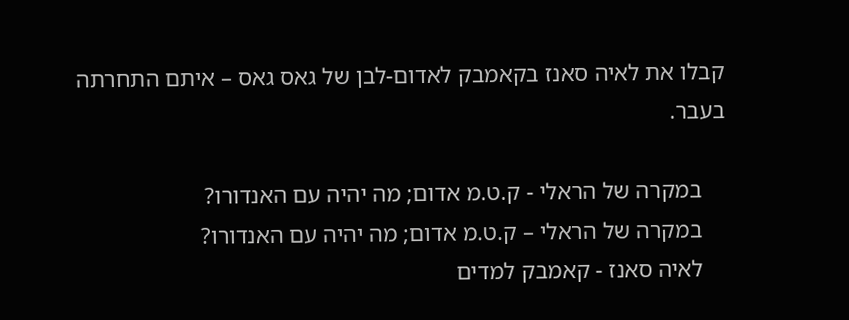קבלו את לאיה סאנז בקאמבק לאדום-לבן של גאס גאס – איתם התחרתה בעבר.

    במקרה של הראלי - ק.ט.מ אדום; מה יהיה עם האנדורו?
    במקרה של הראלי – ק.ט.מ אדום; מה יהיה עם האנדורו?
    לאיה סאנז - קאמבק למדים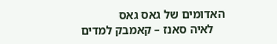האדומים של גאס גאס
    לאיה סאנז – קאמבק למדים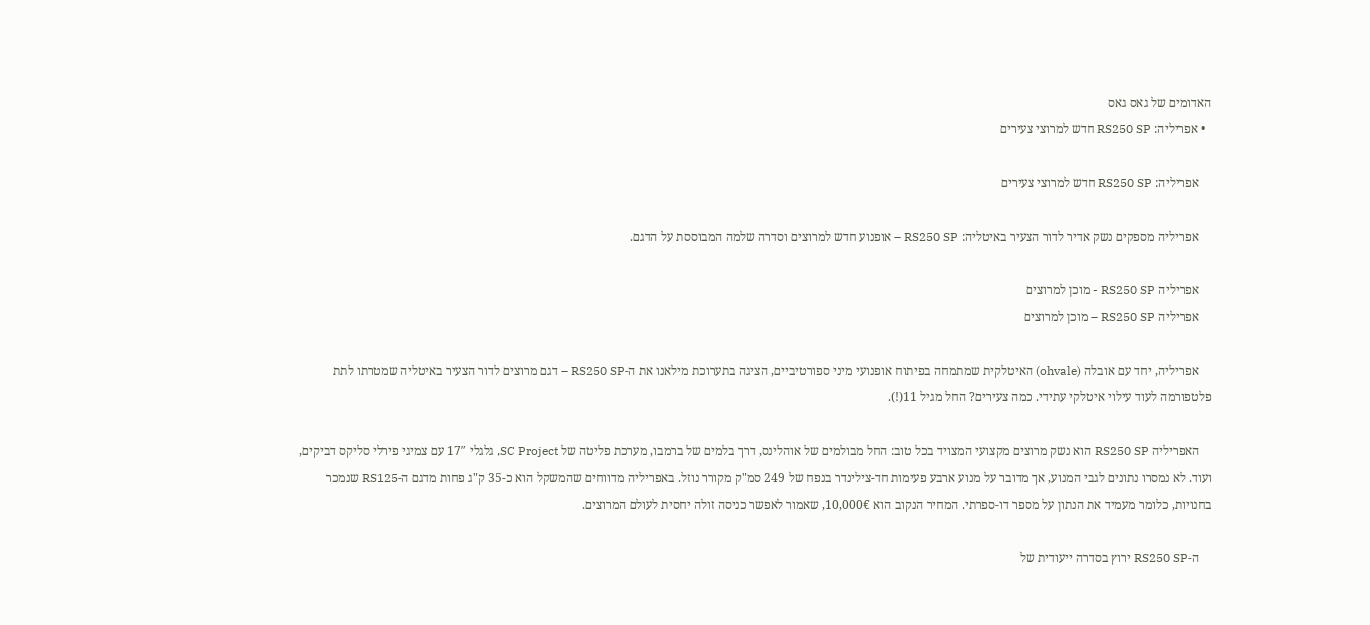האדומים של גאס גאס
  • אפריליה: RS250 SP חדש למרוצי צעירים

    אפריליה: RS250 SP חדש למרוצי צעירים

    אפריליה מספקים נשק אדיר לדור הצעיר באיטליה: RS250 SP – אופנוע חדש למרוצים וסדרה שלמה המבוססת על הדגם.

    אפריליה RS250 SP - מוכן למרוצים
    אפריליה RS250 SP – מוכן למרוצים

    אפריליה, יחד עם אובלה (ohvale) האיטלקית שמתמחה בפיתוח אופנועי מיני ספורטיביים, הציגה בתערוכת מילאנו את ה-RS250 SP – דגם מרוצים לדור הצעיר באיטליה שמטרתו לתת פלטפורמה לעוד עילוי איטלקי עתידי. כמה צעירים? החל מגיל 11(!).

    האפריליה RS250 SP הוא נשק מרוצים מקצועי המצויד בכל טוב: החל מבולמים של אוהלינס, דרך בלמים של ברמבו, מערכת פליטה של SC Project, גלגלי 17″ עם צמיגי פירלי סליקס דביקים, ועוד. לא נמסרו נתונים לגבי המנוע, אך מדובר על מנוע ארבע פעימות חד-צילינדר בנפח של 249 סמ"ק מקורר נוזל. באפריליה מדווחים שהמשקל הוא כ-35 ק"ג פחות מדגם ה-RS125 שנמכר בחנויות, כלומר מעמיד את הנתון על מספר דו-ספרתי. המחיר הנקוב הוא 10,000€, שאמור לאפשר כניסה זולה יחסית לעולם המרוצים.

    ה-RS250 SP ירוץ בסדרה ייעודית של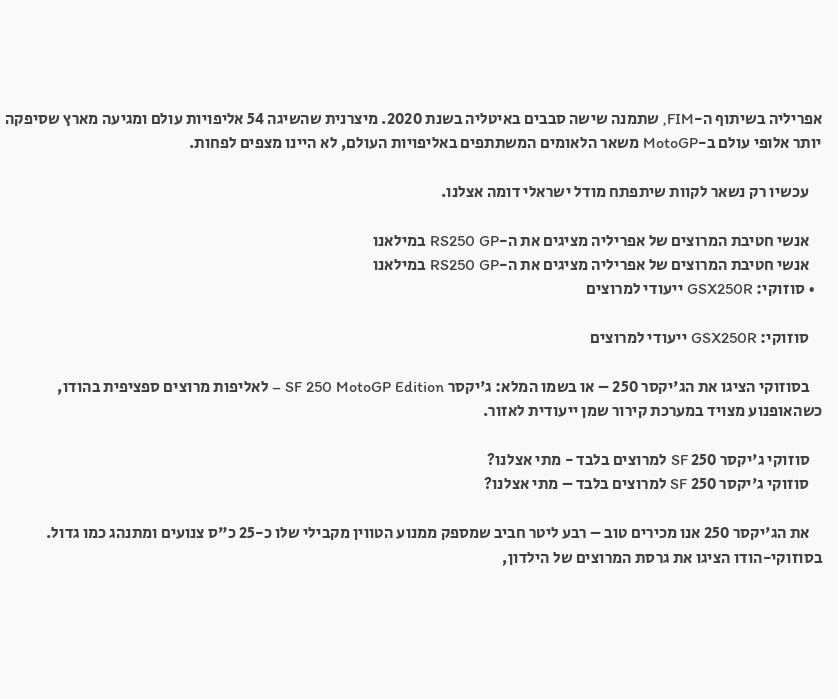אפריליה בשיתוף ה-FIM, שתמנה שישה סבבים באיטליה בשנת 2020. מיצרנית שהשיגה 54 אליפויות עולם ומגיעה מארץ שסיפקה יותר אלופי עולם ב-MotoGP משאר הלאומים המשתתפים באליפויות העולם, לא היינו מצפים לפחות.

    עכשיו רק נשאר לקוות שיתפתח מודל ישראלי דומה אצלנו.

    אנשי חטיבת המרוצים של אפריליה מציגים את ה-RS250 GP במילאנו
    אנשי חטיבת המרוצים של אפריליה מציגים את ה-RS250 GP במילאנו
  • סוזוקי: GSX250R ייעודי למרוצים

    סוזוקי: GSX250R ייעודי למרוצים

    בסוזוקי הציגו את הג'יקסר 250 – או בשמו המלא: ג'יקסר SF 250 MotoGP Edition – לאליפות מרוצים ספציפית בהודו, כשהאופנוע מצויד במערכת קירור שמן ייעודית לאזור.

    סוזוקי ג'יקסר 250 SF למרוצים בלבד - מתי אצלנו?
    סוזוקי ג'יקסר 250 SF למרוצים בלבד – מתי אצלנו?

    את הג'יקסר 250 אנו מכירים טוב – רבע ליטר חביב שמספק ממנוע הטווין מקבילי שלו כ-25 כ"ס צנועים ומתנהג כמו גדול. בסוזוקי-הודו הציגו את גרסת המרוצים של הילדון,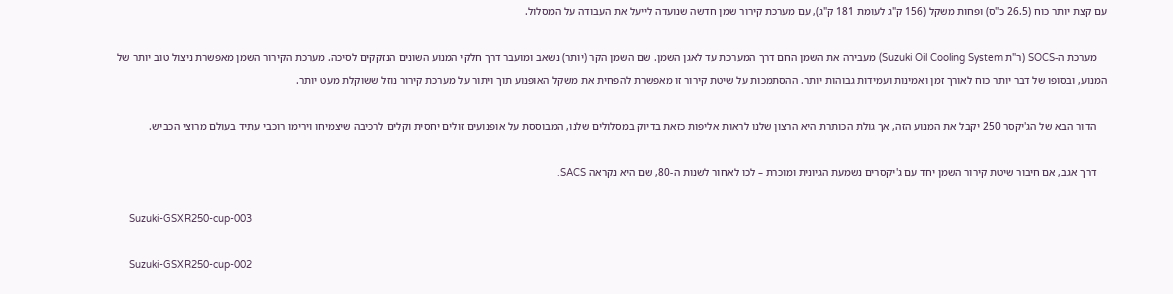עם קצת יותר כוח (26.5 כ"ס) ופחות משקל (156 ק"ג לעומת 181 ק"ג), עם מערכת קירור שמן חדשה שנועדה לייעל את העבודה על המסלול.

    מערכת ה-SOCS (ר"ת Suzuki Oil Cooling System) מעבירה את השמן החם דרך המערכת עד לאגן השמן. שם השמן הקר (יותר) נשאב ומועבר דרך חלקי המנוע השונים הנזקקים לסיכה. מערכת הקירור השמן מאפשרת ניצול טוב יותר של המנוע, ובסופו של דבר יותר כוח לאורך זמן ואמינות ועמידות גבוהות יותר. ההסתמכות על שיטת קירור זו מאפשרת להפחית את משקל האופנוע תוך ויתור על מערכת קירור נוזל ששוקלת מעט יותר.

    הדור הבא של הג'יקסר 250 יקבל את המנוע הזה, אך גולת הכותרת היא הרצון שלנו לראות אליפות כזאת בדיוק במסלולים שלנו, המבוססת על אופנועים זולים יחסית וקלים לרכיבה שיצמיחו וירימו רוכבי עתיד בעולם מרוצי הכביש.

    דרך אגב, אם חיבור שיטת קירור השמן יחד עם ג'יקסרים נשמעת הגיונית ומוכרת – לכו לאחור לשנות ה-80, שם היא נקראה SACS.

    Suzuki-GSXR250-cup-003

    Suzuki-GSXR250-cup-002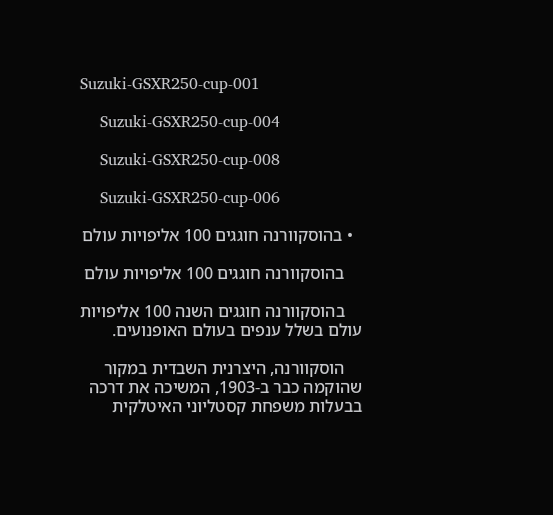Suzuki-GSXR250-cup-001

    Suzuki-GSXR250-cup-004

    Suzuki-GSXR250-cup-008

    Suzuki-GSXR250-cup-006

  • בהוסקוורנה חוגגים 100 אליפויות עולם

    בהוסקוורנה חוגגים 100 אליפויות עולם

    בהוסקוורנה חוגגים השנה 100 אליפויות עולם בשלל ענפים בעולם האופנועים.

    הוסקוורנה, היצרנית השבדית במקור שהוקמה כבר ב-1903, המשיכה את דרכה בבעלות משפחת קסטליוני האיטלקית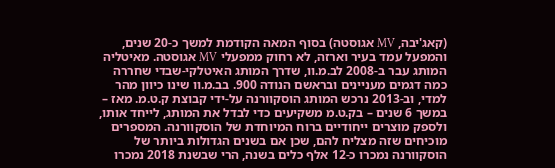(קאג'יבה, MV אגוסטה) בסוף המאה הקודמת למשך כ-20 שנים, והמפעל עמד בעיר וארזה, לא רחוק ממפעלי MV אגוסטה. מאיטליה המותג עבר ב-2008 לב.מ.וו, שדרך המותג האיטלקי-שבדי שחררה כמה דגמים מעניינים ובראשם הנודה 900. בב.מ.וו שינו כיוון מהר למדי, וב-2013 נרכש המותג הוסקוורנה על-ידי קבוצת ק.ט.מ. מאז – במשך 6 שנים – בק.ט.מ משקיעים כדי לבדל את המותג, לייחד אותו, ולספק מוצרים ייחודיים ברוח המיוחדת של הוסקוורנה. המספרים מוכיחים שזה מצליח להם, שכן אם בשנים הגדולות ביותר של הוסקוורנה נמכרו כ-12 אלף כלים בשנה, הרי שבשנת 2018 נמכרו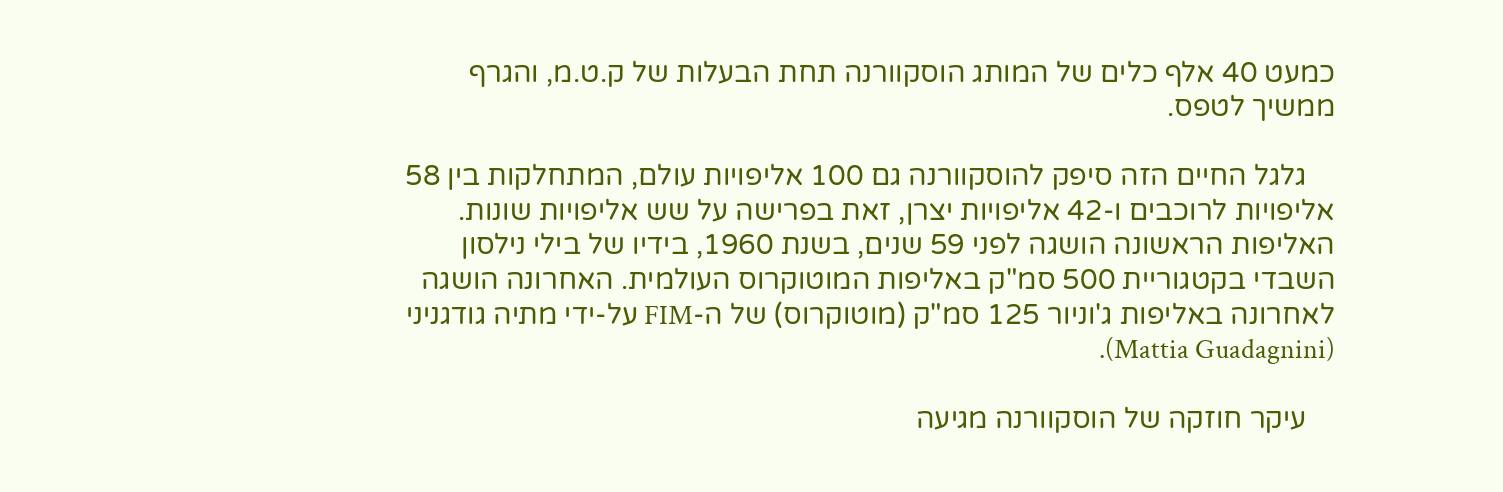כמעט 40 אלף כלים של המותג הוסקוורנה תחת הבעלות של ק.ט.מ, והגרף ממשיך לטפס.

    גלגל החיים הזה סיפק להוסקוורנה גם 100 אליפויות עולם, המתחלקות בין 58 אליפויות לרוכבים ו-42 אליפויות יצרן, זאת בפרישה על שש אליפויות שונות. האליפות הראשונה הושגה לפני 59 שנים, בשנת 1960, בידיו של בילי נילסון השבדי בקטגוריית 500 סמ"ק באליפות המוטוקרוס העולמית. האחרונה הושגה לאחרונה באליפות ג'וניור 125 סמ"ק (מוטוקרוס) של ה-FIM על-ידי מתיה גודגניני (Mattia Guadagnini).

    עיקר חוזקה של הוסקוורנה מגיעה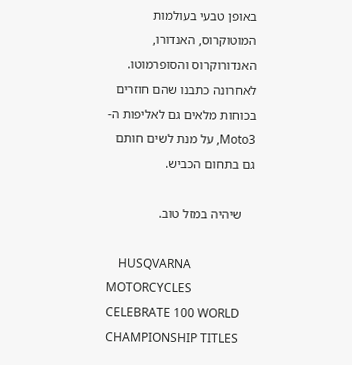באופן טבעי בעולמות המוטוקרוס, האנדורו, האנדורוקרוס והסופרמוטו. לאחרונה כתבנו שהם חוזרים בכוחות מלאים גם לאליפות ה-Moto3, על מנת לשים חותם גם בתחום הכביש.

    שיהיה במזל טוב.

    HUSQVARNA MOTORCYCLES CELEBRATE 100 WORLD CHAMPIONSHIP TITLES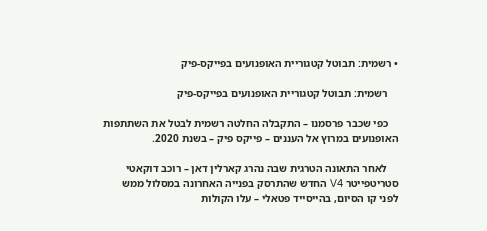• רשמית: תבוטל קטגוריית האופנועים בפייקס-פיק

    רשמית: תבוטל קטגוריית האופנועים בפייקס-פיק

    כפי שכבר פרסמנו – התקבלה החלטה רשמית לבטל את השתתפות האופנועים במרוץ אל העננים – פייקס פיק – בשנת 2020.

    לאחר התאונה הטרגית שבה נהרג קארלין דאן – רוכב דוקאטי סטריטפייטר V4 החדש שהתרסק בפנייה האחרונה במסלול ממש לפני קו הסיום, בהייסייד פטאלי – עלו הקולות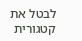לבטל את קטגורית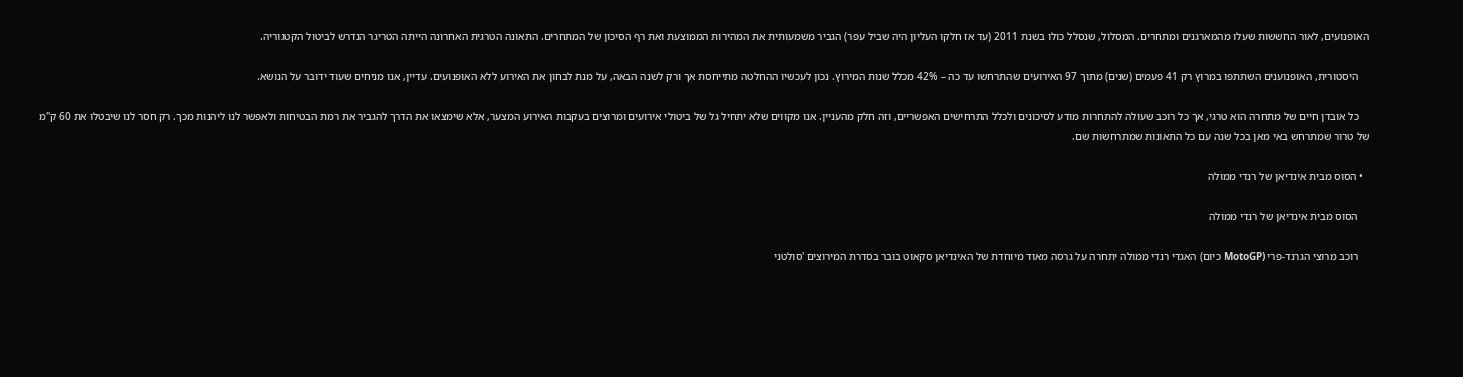האופנועים, לאור החששות שעלו מהמארגנים ומתחרים. המסלול, שנסלל כולו בשנת 2011 (עד אז חלקו העליון היה שביל עפר) הגביר משמעותית את המהירות הממוצעת ואת רף הסיכון של המתחרים. התאונה הטרגית האחרונה הייתה הטריגר הנדרש לביטול הקטגוריה.

    היסטורית, האופנוענים השתתפו במרוץ רק 41 פעמים (שנים) מתוך 97 האירועים שהתרחשו עד כה – 42% מכלל שנות המירוץ. נכון לעכשיו ההחלטה מתייחסת אך ורק לשנה הבאה, על מנת לבחון את האירוע ללא האופנועים. עדיין, אנו מניחים שעוד ידובר על הנושא.

    כל אובדן חיים של מתחרה הוא טרגי, אך כל רוכב שעולה להתחרות מודע לסיכונים ולכלל התרחישים האפשריים, וזה חלק מהעניין. אנו מקווים שלא יתחיל גל של ביטולי אירועים ומרוצים בעקבות האירוע המצער, אלא שימצאו את הדרך להגביר את רמת הבטיחות ולאפשר לנו ליהנות מכך. רק חסר לנו שיבטלו את 60 ק"מ של טרור שמתרחש באי מאן בכל שנה עם כל התאונות שמתרחשות שם.

  • הסוס מבית אינדיאן של רנדי ממולה

    הסוס מבית אינדיאן של רנדי ממולה

    רוכב מרוצי הגרנד-פרי (MotoGP כיום) האגדי רנדי ממולה יתחרה על גרסה מאוד מיוחדת של האינדיאן סקאוט בובר בסדרת המירוצים 'סולטני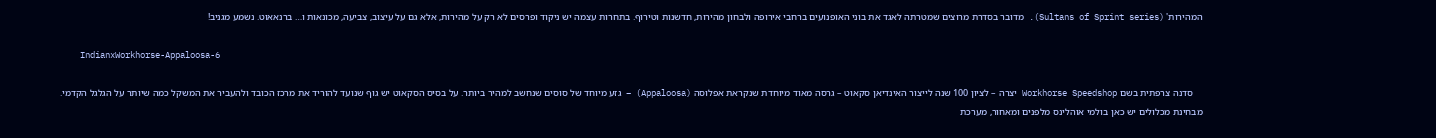המהירות' (Sultans of Sprint series). מדובר בסדרת מרוצים שמטרתה לאגד את בוני האופנועים ברחבי אירופה ולבחון מהירות, חדשנות וטירוף. בתחרות עצמה יש ניקוד ופרסים לא רק על מהירות, אלא גם על עיצוב, צביעה, מכונאות ו… ברנאאוט. נשמע מגניב!

    IndianxWorkhorse-Appaloosa-6

    סדנה צרפתית בשם Workhorse Speedshop יצרה – לציון 100 שנה לייצור האינדיאן סקאוט – גרסה מאוד מיוחדת שנקראת אפלוסה (Appaloosa) – גזע מיוחד של סוסים שנחשב למהיר ביותר. על בסיס הסקאוט יש גוף שנועד להוריד את מרכז הכובד ולהעביר את המשקל כמה שיותר על הגלגל הקדמי. מבחינת מכלולים יש כאן בולמי אוהלינס מלפנים ומאחור, מערכת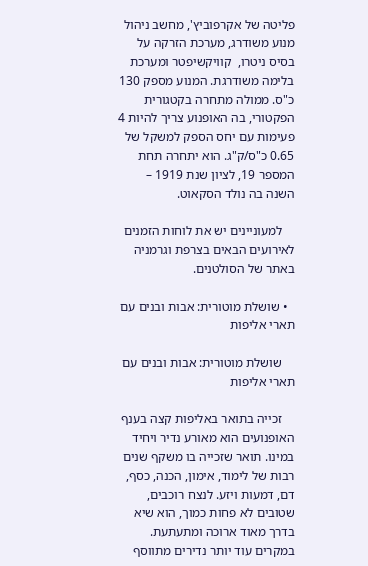פליטה של אקרפוביץ', מחשב ניהול מנוע משודרג, מערכת הזרקה על בסיס ניטרו,  קוויקשיפטר ומערכת בלימה משודרגת. המנוע מספק 130 כ"ס. ממולה מתחרה בקטגורית הפקטורי, בה האופנוע צריך להיות 4 פעימות עם יחס הספק למשקל של 0.65 כ"ס/ק"ג. הוא יתחרה תחת המספר 19, לציון שנת 1919 – השנה בה נולד הסקאוט.

    למעוניינים יש את לוחות הזמנים לאירועים הבאים בצרפת וגרמניה באתר של הסולטנים.

  • שושלת מוטורית: אבות ובנים עם תארי אליפות

    שושלת מוטורית: אבות ובנים עם תארי אליפות

    זכייה בתואר באליפות קצה בענף האופנועים הוא מאורע נדיר ויחיד במינו. תואר שזכייה בו משקף שנים רבות של לימוד, אימון, הכנה, כסף, דם, דמעות ויזע. לנצח רוכבים, שטובים לא פחות כמוך, הוא שיא בדרך מאוד ארוכה ומתעתעת. במקרים עוד יותר נדירים מתווסף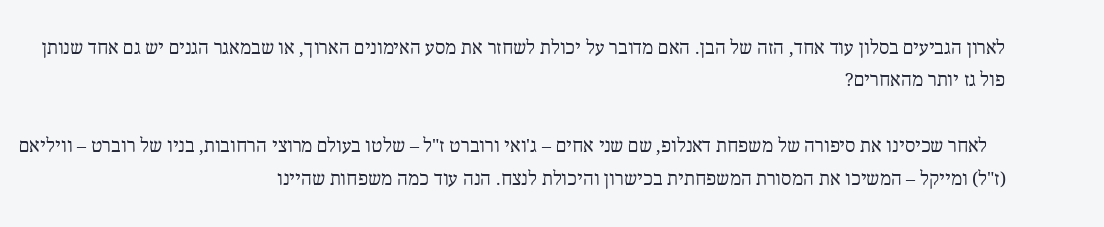לארון הגביעים בסלון עוד אחד, הזה של הבן. האם מדובר על יכולת לשחזר את מסע האימונים הארוך, או שבמאגר הגנים יש גם אחד שנותן פול גז יותר מהאחרים?

    לאחר שכיסינו את סיפורה של משפחת דאנלופ, שם שני אחים – ג'ואי ורוברט ז"ל – שלטו בעולם מרוצי הרחובות, בניו של רוברט – וויליאם (ז"ל) ומייקל – המשיכו את המסורת המשפחתית בכישרון והיכולת לנצח. הנה עוד כמה משפחות שהיינו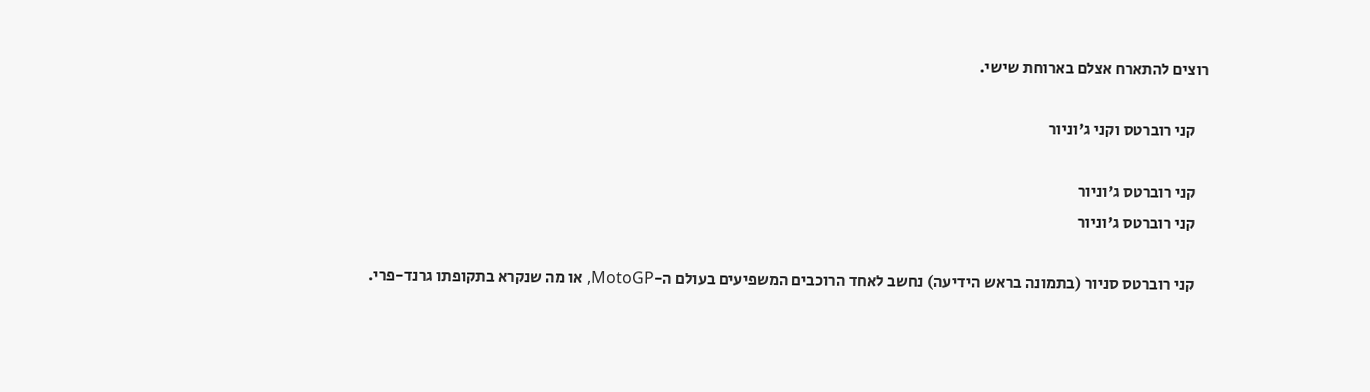רוצים להתארח אצלם בארוחת שישי.

    קני רוברטס וקני ג'וניור

    קני רוברטס ג'וניור
    קני רוברטס ג'וניור

    קני רוברטס סניור (בתמונה בראש הידיעה) נחשב לאחד הרוכבים המשפיעים בעולם ה-MotoGP, או מה שנקרא בתקופתו גרנד-פרי.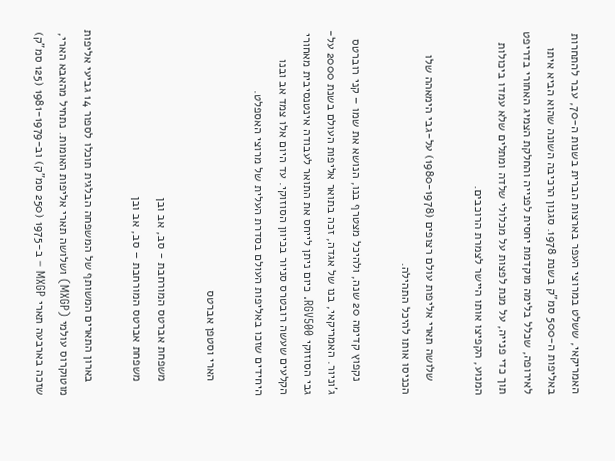האמריקאי, ששלט במרוצי העפר בארצות הברית בשנות ה-70, עבר להתחרות באליפות ה-500 סמ"ק בשנת 1978. סגנון הרכיבה השונה שהוא הביא איתו לאירופה, שכלל בלימה מוקדמת יחסית לפנייה והחלקת הצמיג האחורי בדריפט תוך כדי פנייה, על מנת לפצות על מכלולי שלדה ומתלים שלא עמדו ביכולות המנוע, הקפיצו אותו היישר לצמרת הרוכבים.

    שלושה תארי אליפות עולם רצופים (1980-1978) על-גבי הימאהה שלו הכניסו אותו להיכל התהילה.

    נקפוץ קדימה 20 שנה, ולהיכל מצטרף בנו, הנושא את שמו – קני רוברטס ג'וניור. האמריקאי, בנו של אגדה, זכה בתואר אליפות העולם בשנת 2000 על-גבי הסוזוקי RGV500. כיום ניתן לייחס את התואר לעבודה אינטנסיבית מאחורי הקלעים שעשה רובטרס סניור בכיוון הסוזוקי. עד היום אלו צמד אב ובנו היחידים שזכו באליפות העולם בסדרת העלית של מרוצי האספלט.

    הארי וסטפן אברטס

    משפחת אברטס המורחבת - סב, אב ובן
    משפחת אברטס המורחבת – סב, אב ובן

    בארון התארים המשותף של המשפחה הבלגית תוכלו לספור 14 גביעי אליפות מוטוקרוס עולמי (MXGP) ושלושה תארי אליפות האומות. נתחיל מהאבא הארי, שזכה בארבעה תארי MXGP – ב-1975 (250 סמ"ק) וב-1981-1979 (125 סמ"ק)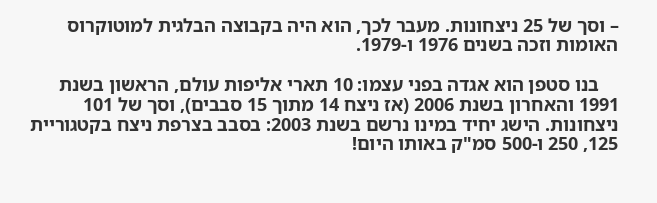– וסך של 25 ניצחונות. מעבר לכך, הוא היה בקבוצה הבלגית למוטוקרוס האומות וזכה בשנים 1976 ו-1979.

    בנו סטפן הוא אגדה בפני עצמו: 10 תארי אליפות עולם, הראשון בשנת 1991 והאחרון בשנת 2006 (אז ניצח 14 מתוך 15 סבבים), וסך של 101 ניצחונות. הישג יחיד במינו נרשם בשנת 2003: בסבב בצרפת ניצח בקטגוריית 125, 250 ו-500 סמ"ק באותו היום!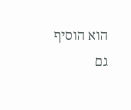הוא הוסיף גם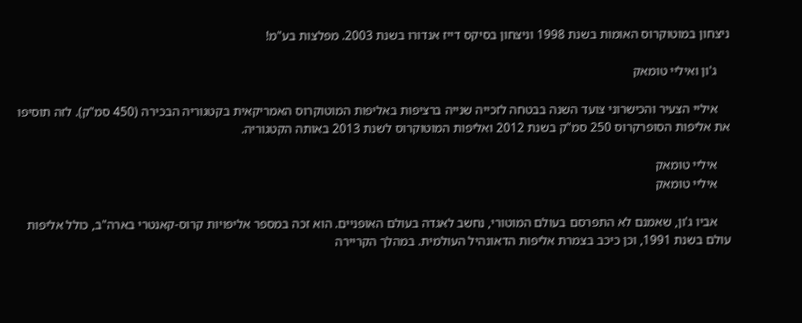ניצחון במוטוקרוס האומות בשנת 1998 וניצחון בסיקס דייז אנדורו בשנת 2003. מפלצות בע"מ!

    ג'ון ואיליי טומאק

    איליי הצעיר והכישרוני צועד השנה בבטחה לזכייה שנייה ברציפות באליפות המוטוקרוס האמריקאית בקטגוריה הבכירה (450 סמ"ק). לזה תוסיפו את אליפות הסופרקרוס 250 סמ"ק בשנת 2012 ואליפות המוטוקרוס לשנת 2013 באותה הקטגוריה.

    איליי טומאק
    איליי טומאק

    אביו ג'ון, שאמנם לא התפרסם בעולם המוטורי, נחשב לאגדה בעולם האופניים. הוא זכה במספר אליפויות קרוס-קאנטרי בארה"ב, כולל אליפות עולם בשנת 1991, וכן כיכב בצמרת אליפות הדאונהיל העולמית. במהלך הקריירה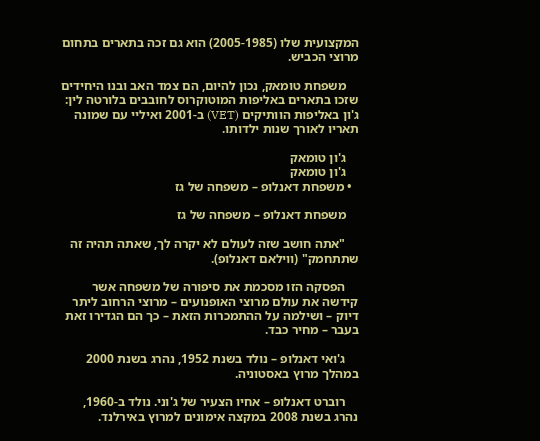המקצועית שלו (2005-1985) הוא גם זכה בתארים בתחום מרוצי הכביש.

    משפחת טומאק, נכון להיום, הם צמד האב ובנו היחידים שזכו בתארים באליפות המוטוקרוס לחובבים בלורטה לין: ג'ון באליפות הוותיקים (VET) ב-2001 ואיליי עם שמונה תאריו לאורך שנות ילדותו.

    ג'ון טומאק
    ג'ון טומאק
  • משפחת דאנלופ – משפחה של גז

    משפחת דאנלופ – משפחה של גז

    "אתה חושב שזה לעולם לא יקרה לך, שאתה תהיה זה שתתחמק" (ווילאם דאנלופ).

    הפסקה הזו מסכמת את סיפורה של משפחה אשר קידשה את עולם מרוצי האופנועים – מרוצי הרחוב ליתר דיוק – ושילמה על ההתמכרות הזאת – כך הם הגדירו זאת בעבר – מחיר כבד.

    ג'ואי דאנלופ – נולד בשנת 1952, נהרג בשנת 2000 במהלך מרוץ באסטוניה.

    רוברט דאנלופ – אחיו הצעיר של ג'וני. נולד ב-1960, נהרג בשנת 2008 במקצה אימונים למרוץ באירלנד.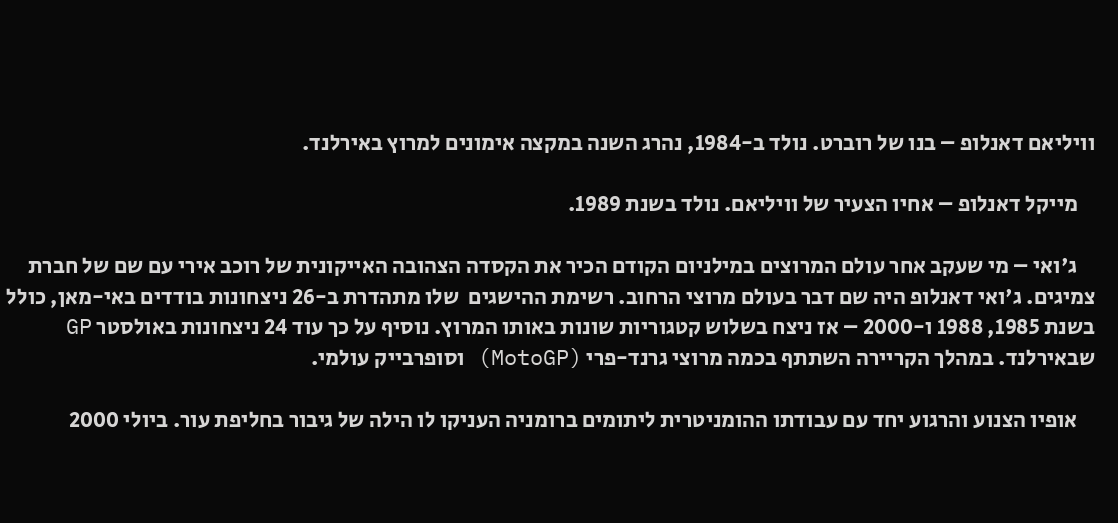וויליאם דאנלופ – בנו של רוברט. נולד ב-1984, נהרג השנה במקצה אימונים למרוץ באירלנד.

    מייקל דאנלופ – אחיו הצעיר של וויליאם. נולד בשנת 1989.

    ג'ואי – מי שעקב אחר עולם המרוצים במילניום הקודם הכיר את הקסדה הצהובה האייקונית של רוכב אירי עם שם של חברת צמיגים. ג'ואי דאנלופ היה שם דבר בעולם מרוצי הרחוב. רשימת ההישגים  שלו מתהדרת ב-26 ניצחונות בודדים באי-מאן, כולל בשנת 1985, 1988 ו-2000 – אז ניצח בשלוש קטגוריות שונות באותו המרוץ. נוסיף על כך עוד 24 ניצחונות באולסטר GP שבאירלנד. במהלך הקריירה השתתף בכמה מרוצי גרנד-פרי (MotoGP) וסופרבייק עולמי.

    אופיו הצנוע והרגוע יחד עם עבודתו ההומניטרית ליתומים ברומניה העניקו לו הילה של גיבור בחליפת עור. ביולי 2000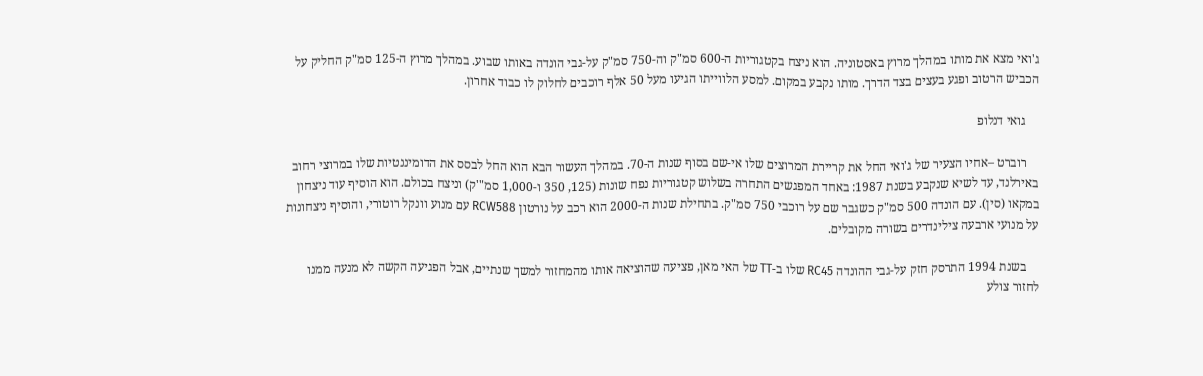ג'ואי מצא את מותו במהלך מרוץ באסטוניה. הוא ניצח בקטגוריות ה-600 סמ"ק וה-750 סמ"ק על-גבי הונדה באותו שבוע. במהלך מרוץ ה-125 סמ"ק החליק על הכביש הרטוב ופגע בעצים בצד הדרך. מותו נקבע במקום. למסע הלווייתו הגיעו מעל 50 אלף רוכבים לחלוק לו כבוד אחרון.

    גואי דנלופ

    רוברט –אחיו הצעיר של ג'ואי החל את קריירת המרוצים שלו אי-שם בסוף שנות ה-70. במהלך העשור הבא הוא החל לבסס את הדומיננטיות שלו במרוצי רחוב באירלנד, עד לשיא שנקבע בשנת 1987: באחד המפגשים התחרה בשלוש קטגוריות נפח שונות (125, 350 ו-1,000 סמ"'ק) וניצח בכולם. הוא הוסיף עוד ניצחון במקאו (סין). עם הונדה 500 סמ"ק כשגבר שם על רוכבי 750 סמ"ק. בתחילת שנות ה-2000 הוא רכב על נורטון RCW588 עם מנוע וונקל רוטורי, והוסיף ניצחונות על מנועי ארבעה צילינדרים בשורה מקובלים.

    בשנת 1994 התרסק חזק על-גבי ההונדה RC45 שלו ב-TT של האי מאן, פציעה שהוציאה אותו מהמחזור למשך שנתיים, אבל הפגיעה הקשה לא מנעה ממנו לחזור צולע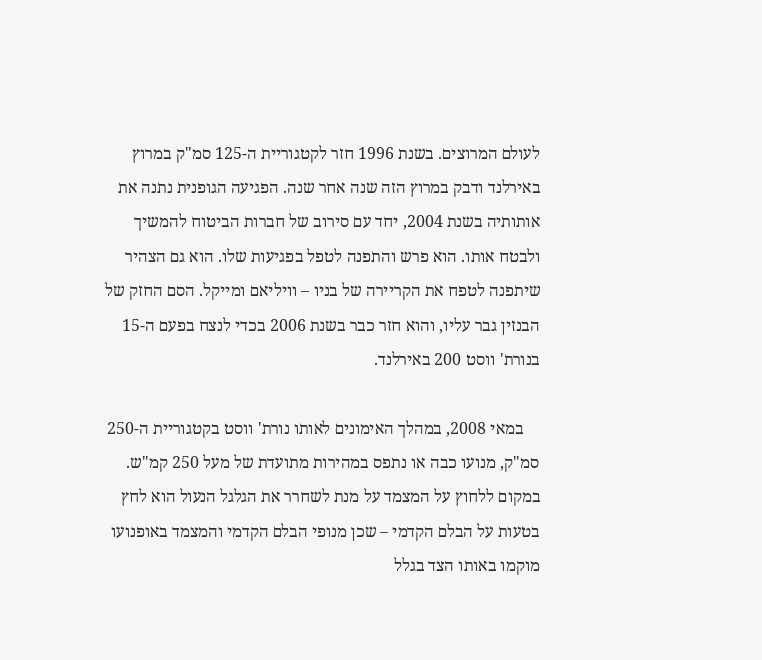לעולם המרוצים. בשנת 1996 חזר לקטגוריית ה-125 סמ"ק במרוץ באירלנד ודבק במרוץ הזה שנה אחר שנה. הפגיעה הגופנית נתנה את אותותיה בשנת 2004, יחד עם סירוב של חברות הביטוח להמשיך ולבטח אותו. הוא פרש והתפנה לטפל בפגיעות שלו. הוא גם הצהיר שיתפנה לטפח את הקריירה של בניו – וויליאם ומייקל. הסם החזק של הבנזין גבר עליו, והוא חזר כבר בשנת 2006 בכדי לנצח בפעם ה-15 בנורת' ווסט 200 באירלנד.

    במאי 2008, במהלך האימונים לאותו נורת' ווסט בקטגוריית ה-250 סמ"ק, מנועו כבה או נתפס במהירות מתועדת של מעל 250 קמ"ש. במקום ללחוץ על המצמד על מנת לשחרר את הגלגל הנעול הוא לחץ בטעות על הבלם הקדמי – שכן מנופי הבלם הקדמי והמצמד באופנועו מוקמו באותו הצד בגלל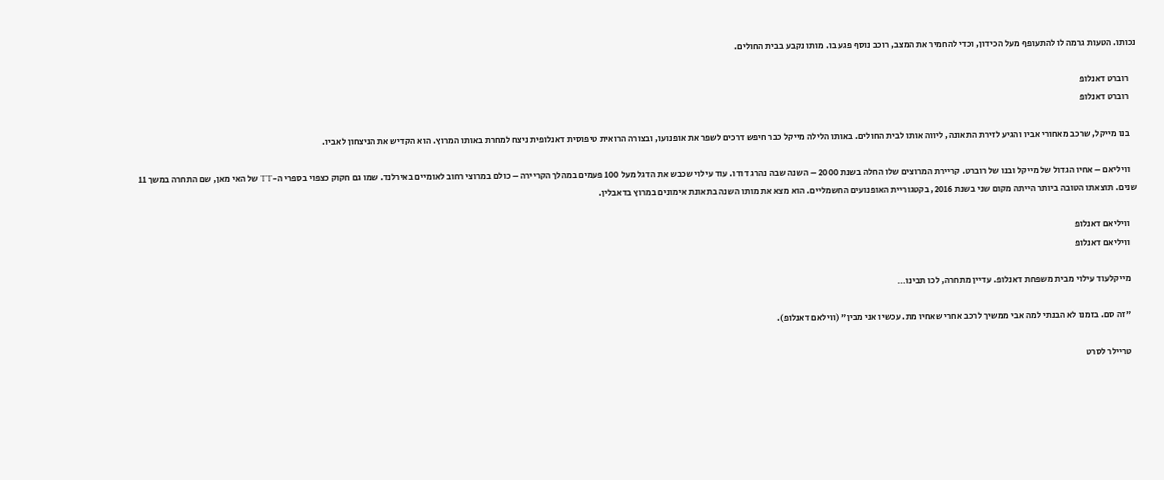נכותו. הטעות גרמה לו להתעופף מעל הכידון, וכדי להחמיר את המצב, רוכב נוסף פגע בו. מותו נקבע בבית החולים.

    רוברט דאנלופ
    רוברט דאנלופ

    בנו מייקל, שרכב מאחורי אביו והגיע לזירת התאונה, ליווה אותו לבית החולים. באותו הלילה מייקל כבר חיפש דרכים לשפר את אופנועו, ובצורה הרואית טיפוסית דאנלופית ניצח למחרת באותו המרוץ. הוא הקדיש את הניצחון לאביו.

    וויליאם – אחיו הגדול של מייקל ובנו של רוברט. קריירת המרוצים שלו החלה בשנת 2000 – השנה שבה נהרג דודו. עוד עילוי שכבש את הדגל מעל 100 פעמים במהלך הקריירה – כולם במרוצי רחוב לאומיים באירלנד. שמו גם חקוק כצפוי בספרי ה-TT של האי מאן, שם התחרה במשך 11 שנים. תוצאתו הטובה ביותר הייתה מקום שני בשנת 2016, בקטגוריית האופנועים החשמליים. הוא מצא את מותו השנה בתאונת אימונים במרוץ בדאבלין.

    וויליאם דאנלופ
    וויליאם דאנלופ

    מייקלעוד עילוי מבית משפחת דאנלופ. עדיין מתחרה, לכו תבינו…

    "זה סם. בזמנו לא הבנתי למה אבי ממשיך לרכב אחרי שאחיו מת. עכשיו אני מבין" (ווילאם דאנלופ).

    טריילר לסרט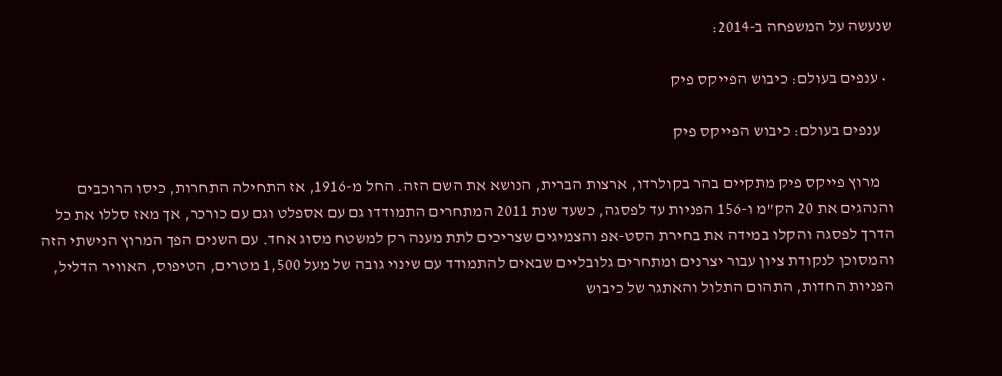שנעשה על המשפחה ב-2014:

  • ענפים בעולם: כיבוש הפייקס פיק

    ענפים בעולם: כיבוש הפייקס פיק

    מרוץ פייקס פיק מתקיים בהר בקולרדו, ארצות הברית, הנושא את השם הזה. החל מ-1916, אז התחילה התחרות, כיסו הרוכבים והנהגים את 20 הק"מ ו-156 הפניות עד לפסגה, כשעד שנת 2011 המתחרים התמודדו גם עם אספלט וגם עם כורכר, אך מאז סללו את כל הדרך לפסגה והקלו במידה את בחירת הסט-אפ והצמיגים שצריכים לתת מענה רק למשטח מסוג אחד. עם השנים הפך המרוץ הנישתי הזה והמסוכן לנקודת ציון עבור יצרנים ומתחרים גלובליים שבאים להתמודד עם שינוי גובה של מעל 1,500 מטרים, הטיפוס, האוויר הדליל, הפניות החדות, התהום התלול והאתגר של כיבוש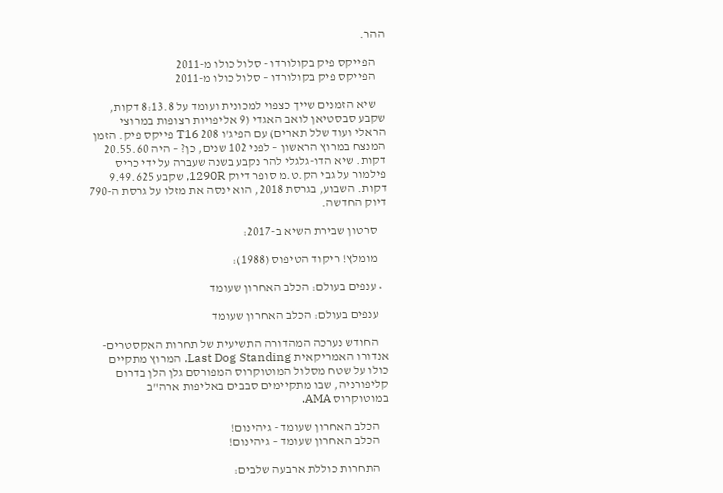ההר.

    הפייקס פיק בקולורדו - סלול כולו מ-2011
    הפייקס פיק בקולורדו – סלול כולו מ-2011

    שיא הזמנים שייך כצפוי למכונית ועומד על 8:13.8 דקות, שקבע סבסטיאן לואב האגדי (9 אליפויות רצופות במרוצי הראלי ועוד שלל תארים) עם הפיג'ו 208 T16 פייקס פיק. הזמן המנצח במרוץ הראשון – לפני 102 שנים, כן? – היה 20.55.60 דקות. שיא הדו-גלגלי להר נקבע בשנה שעברה על ידי כריס פילמור על גבי הק.ט.מ סופר דיוק 1290R, שקבע 9.49.625 דקות. השבוע, בגרסת 2018, הוא ינסה את מזלו על גרסת ה-790 דיוק החדשה.

    סרטון שבירת השיא ב-2017:

    מומלץ! ריקוד הטיפוס (1988):

  • ענפים בעולם: הכלב האחרון שעומד

    ענפים בעולם: הכלב האחרון שעומד

    החודש נערכה המהדורה התשיעית של תחרות האקסטרים-אנדורו האמריקאית Last Dog Standing. המרוץ מתקיים כולו על שטח מסלול המוטוקרוס המפורסם גלן הלן בדרום קליפורניה, שבו מתקיימים סבבים באליפות ארה"ב במוטוקרוס AMA.

    הכלב האחרון שעומד - גיהינום!
    הכלב האחרון שעומד – גיהינום!

    התחרות כוללת ארבעה שלבים: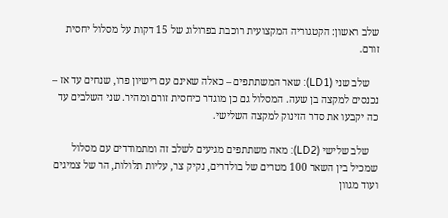שלב ראשון: הקטגוריה המקצועית רוכבת בפרולוג של 15 דקות על מסלול יחסית זורם.

    שלב שני (LD1): שאר המשתתפים – כאלה שאינם עם רישיון פרו, שנחים עד אז – נכנסים למקצה בן שעה. המסלול גם כן מוגדר כיחסית זורם ומהיר. שני השלבים עד כה יקבעו את סדר הזינוק למקצה השלישי.

    שלב שלישי (LD2): מאה משתתפים מגיעים לשלב זה ומתמודדים עם מסלול שמכיל בין השאר 100 מטרים של בולדרים, נקיק צר, עליות תלולות, הר של צמיגים ועוד מגוון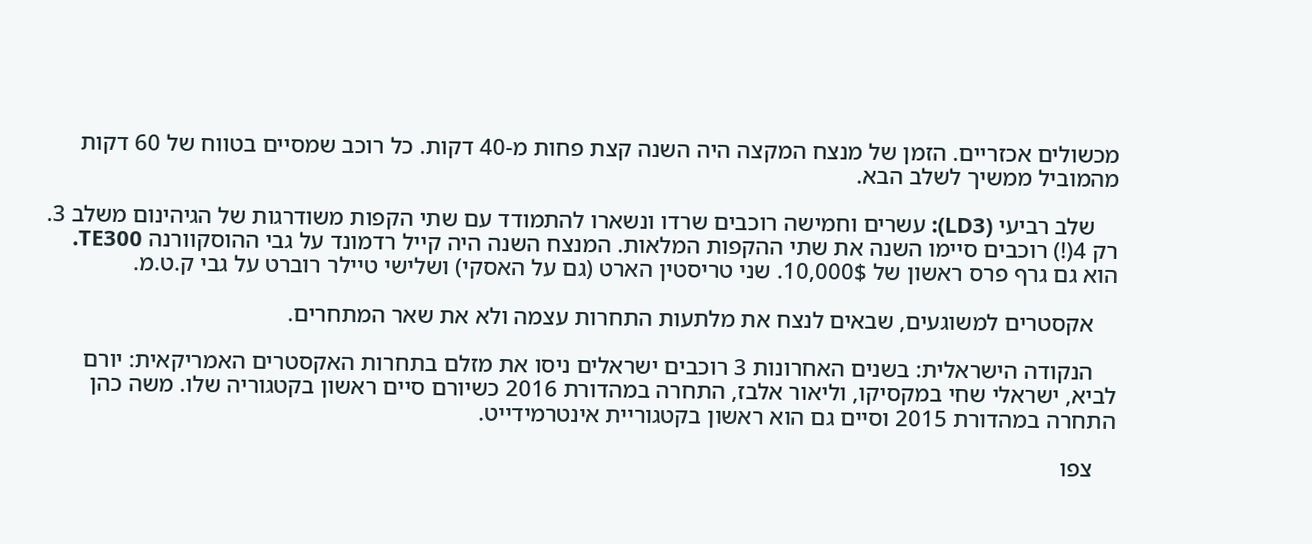מכשולים אכזריים. הזמן של מנצח המקצה היה השנה קצת פחות מ-40 דקות. כל רוכב שמסיים בטווח של 60 דקות מהמוביל ממשיך לשלב הבא.

    שלב רביעי (LD3): עשרים וחמישה רוכבים שרדו ונשארו להתמודד עם שתי הקפות משודרגות של הגיהינום משלב 3. רק 4(!) רוכבים סיימו השנה את שתי ההקפות המלאות. המנצח השנה היה קייל רדמונד על גבי ההוסקוורנה TE300. הוא גם גרף פרס ראשון של 10,000$. שני טריסטין הארט (גם על האסקי) ושלישי טיילר רוברט על גבי ק.ט.מ.

    אקסטרים למשוגעים, שבאים לנצח את מלתעות התחרות עצמה ולא את שאר המתחרים.

    הנקודה הישראלית: בשנים האחרונות 3 רוכבים ישראלים ניסו את מזלם בתחרות האקסטרים האמריקאית: יורם לביא, ישראלי שחי במקסיקו, וליאור אלבז, התחרה במהדורת 2016 כשיורם סיים ראשון בקטגוריה שלו. משה כהן התחרה במהדורת 2015 וסיים גם הוא ראשון בקטגוריית אינטרמידייט.

    צפו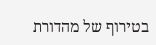בטירוף של מהדורת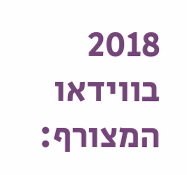2018 בווידאו המצורף: